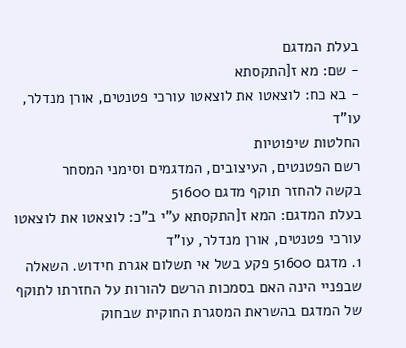בעלת המדגם
- שם: מא ז[התקסתא
- בא כח: לוצאטו את לוצאטו עורכי פטנטים, אורן מנדלר, עו"ד
החלטות שיפוטיות
רשם הפטנטים, העיצובים, המדגמים וסימני המסחר
בקשה להחזר תוקף מדגם 51600
בעלת המדגם: המא ז[התקסתא ע"י ב"כ: לוצאטו את לוצאטו עורכי פטנטים, אורן מנדלר, עו"ד
1. מדגם 51600 פקע בשל אי תשלום אגרת חידוש. השאלה שבפניי הינה האם בסמכות הרשם להורות על החזרתו לתוקף של המדגם בהשראת המסגרת החוקית שבחוק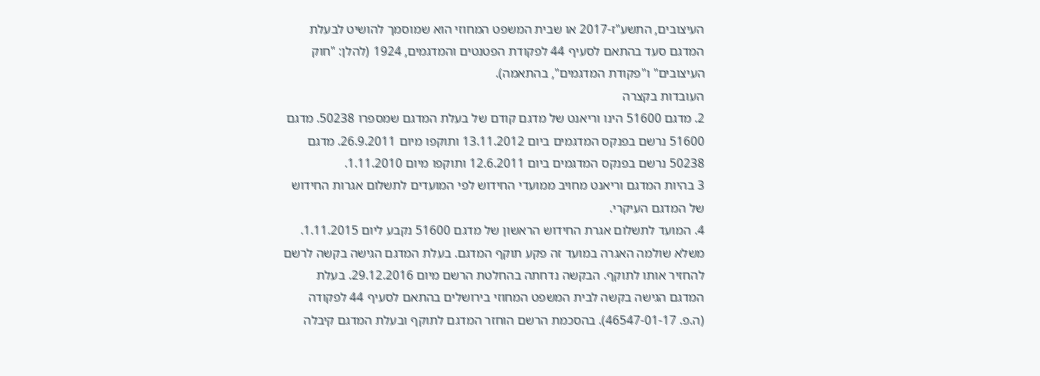העיצובים, התשע"ז-2017 או שבית המשפט המחוזי הוא שמוסמך להושיט לבעלת המדגם סעד בהתאם לסעיף 44 לפקודת הפטנטים והמדגמים, 1924 (להלן: "חוק העיצובים" ו"פקודת המדגמים", בהתאמה).
העובדות בקצרה
2. מדגם 51600 הינו וריאנט של מדגם קודם של בעלת המדגם שמספרו 50238. מדגם 51600 נרשם בפנקס המדגמים ביום 13.11.2012 ותוקפו מיום 26.9.2011. מדגם 50238 נרשם בפנקס המדגמים ביום 12.6.2011 ותוקפו מיום 1.11.2010.
3 בהיות המדגם וריאנט מחויב ממועדי החידוש לפי המועדים לתשלום אגרות החידוש של המדגם העיקרי.
4. המועד לתשלום אגרת החידוש הראשון של מדגם 51600 נקבע ליום 1.11.2015. משלא שולמה האגרה במועד זה פקע תוקף המדגם. בעלת המדגם הגישה בקשה לרשם להחזיר אותו לתוקף. הבקשה נדחתה בהחלטת הרשם מיום 29.12.2016. בעלת המדגם הגישה בקשה לבית המשפט המחוזי בירושלים בהתאם לסעיף 44 לפקודה (ה.פ. 46547-01-17). בהסכמת הרשם הוחזר המדגם לתוקף ובעלת המדגם קיבלה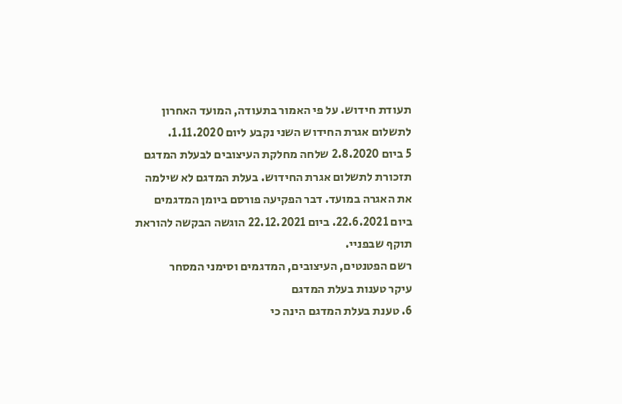תעודת חידוש. על פי האמור בתעודה, המועד האחרון לתשלום אגרת החידוש השני נקבע ליום 1.11.2020.
5 ביום 2.8.2020 שלחה מחלקת העיצובים לבעלת המדגם תזכורת לתשלום אגרת החידוש. בעלת המדגם לא שילמה את האגרה במועד. דבר הפקיעה פורסם ביומן המדגמים ביום 22.6.2021. ביום 22.12.2021 הוגשה הבקשה להוראת תוקף שבפניי.
רשם הפטנטים, העיצובים, המדגמים וסימני המסחר
עיקר טענות בעלת המדגם
6. טענת בעלת המדגם הינה כי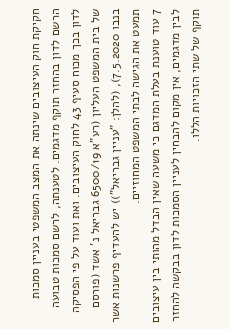חקיקת חוק העיצובים שינתה את המצב המשפטי בעניין סמכות הרשם לדון בהחזר תוקף מדגמים. לטענתה, לרשם סמכות טבועה לדון בכך מכוח סעיף 43 לחוק העיצובים. ואת ועוד על פי הפסיקה של בית המשפט העליון (רע"א 6500/19 גבריאל נ' אשד (פורסם בנבו 7.5.2020), (להלן: "עניין גבריאל")) יש להעדיף פרשנות אשר תמעט את הגישה לבתי המשפט המחוזיים.
7 עוד טוענת בעלת המדגם כי משעה שאין הבדל מהותי בין עיצובים לבין מדגמים, אין מקום להבחין לעניין הסמכות לדון בבקשה להחזר תוקף של שתי הזכויות הללו.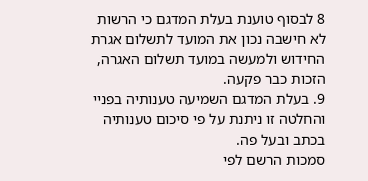8 לבסוף טוענת בעלת המדגם כי הרשות לא חישבה נכון את המועד לתשלום אגרת החידוש ולמעשה במועד תשלום האגרה, הזכות כבר פקעה.
9. בעלת המדגם השמיעה טענותיה בפניי והחלטה זו ניתנת על פי סיכום טענותיה בכתב ובעל פה.
סמכות הרשם לפי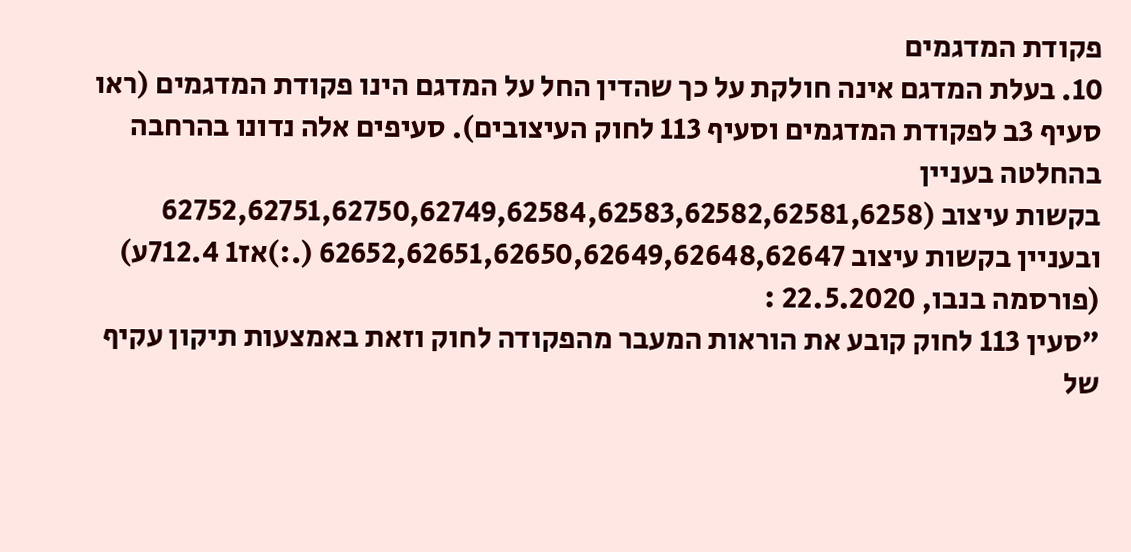פקודת המדגמים
10. בעלת המדגם אינה חולקת על כך שהדין החל על המדגם הינו פקודת המדגמים (ראו סעיף 3ב לפקודת המדגמים וסעיף 113 לחוק העיצובים). סעיפים אלה נדונו בהרחבה בהחלטה בעניין
בקשות עיצוב (62752,62751,62750,62749,62584,62583,62582,62581,6258
ובעניין בקשות עיצוב 62652,62651,62650,62649,62648,62647 (.:)אז1 712.4ע) (פורסמה בנבו, 22.5.2020 :
"סעין 113 לחוק קובע את הוראות המעבר מהפקודה לחוק וזאת באמצעות תיקון עקיף של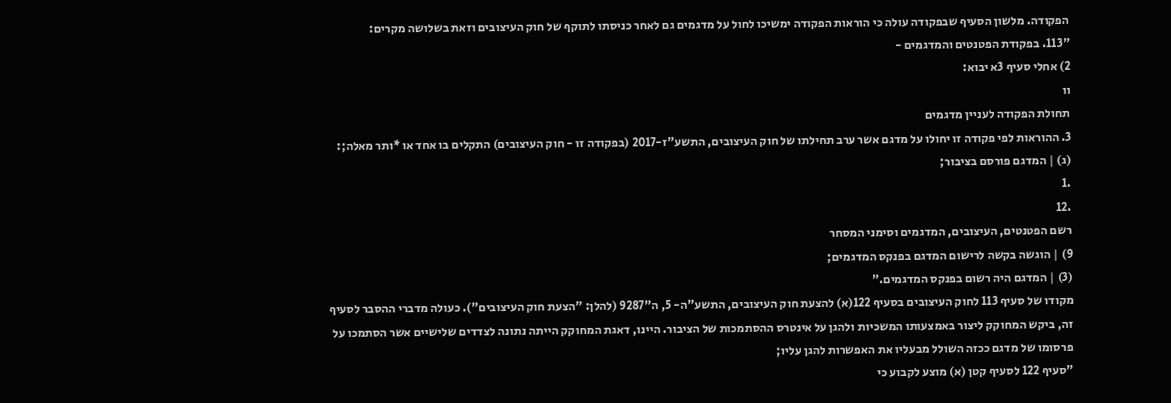הפקודה. מלשון הסעיף שבפקודה עולה כי הוראות הפקודה ימשיכו לחול על מדגמים גם לאחר כניסתו לתוקף של חוק העיצובים וזאת בשלושה מקרים:
"113. בפקודת הפטנטים והמדגמים -
2) אחלי סעיף 3א יבוא:
וו
תחולת הפקודה לעניין מדגמים
3. ההוראות לפי פקודה זו יחולו על מדגם אשר ערב תחילתו של חוק העיצובים, התשע"ז-2017 (בפקודה זו - חוק העיצובים) התקלים בו אחד או *ותר מאלה;:
(ג) | המדגם פורסם בציבור;
.1
.12
רשם הפטנטים, העיצובים, המדגמים וסימני המסחר
9) | הוגשה בקשה לרישום המדגם בפנקס המדגמים;
(3) | המדגם היה רשום בפנקס המדגמים."
מקודו של סעיף 113 לחוק העיצובים בסעיף 122(א) להצעת חוק העיצובים, התשע"ה- 5, ה"9287 (להלן: "הצעת חוק העיצובים"). כעולה מדברי ההסבר לסעיף זה, ביקש המחוקק ליצור באמצעותו המשכיות ולהגן על אינטרס ההסתמכות של הציבור. היינו, דאגת המחוקק הייתה נתונה לצדדים שלישיים אשר הסתמכו על פרסומו של מדגם ככזה השולל מבעליו את האפשרות להגן עליו;
"סעיף 122 לסעיף קטן (א) מוצע לקבוע כי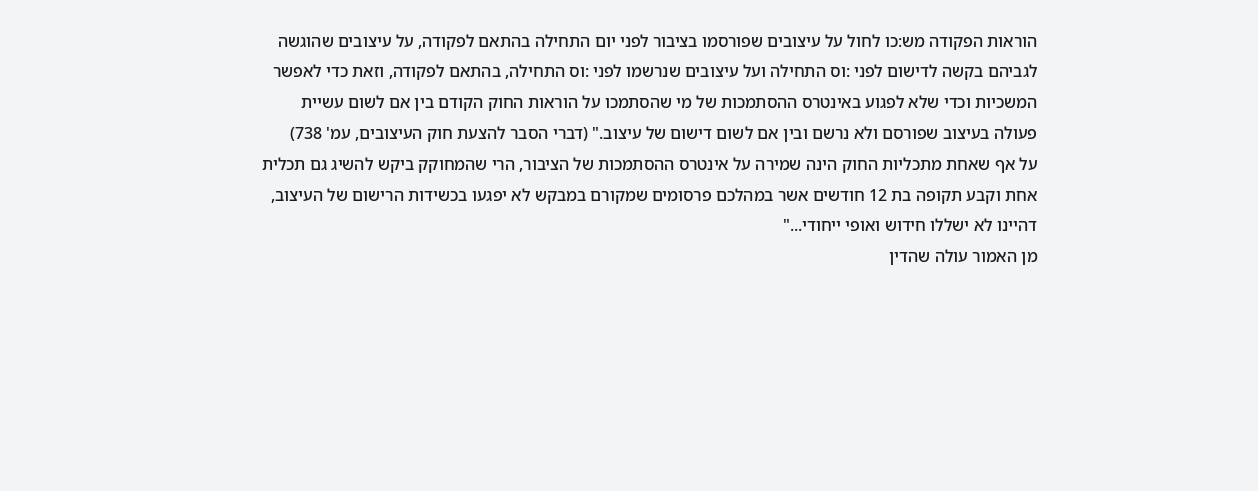הוראות הפקודה מש:כו לחול על עיצובים שפורסמו בציבור לפני יום התחילה בהתאם לפקודה, על עיצובים שהוגשה לגביהם בקשה לדישום לפני :וס התחילה ועל עיצובים שנרשמו לפני :וס התחילה, בהתאם לפקודה, וזאת כדי לאפשר המשכיות וכדי שלא לפגוע באינטרס ההסתמכות של מי שהסתמכו על הוראות החוק הקודם בין אם לשום עשיית פעולה בעיצוב שפורסם ולא נרשם ובין אם לשום דישום של עיצוב." (דברי הסבר להצעת חוק העיצובים, עמ' 738)
על אף שאחת מתכליות החוק הינה שמירה על אינטרס ההסתמכות של הציבור, הרי שהמחוקק ביקש להשיג גם תכלית אחת וקבע תקופה בת 12 חודשים אשר במהלכם פרסומים שמקורם במבקש לא יפגעו בכשידות הרישום של העיצוב, דהיינו לא ישללו חידוש ואופי ייחודי..."
מן האמור עולה שהדין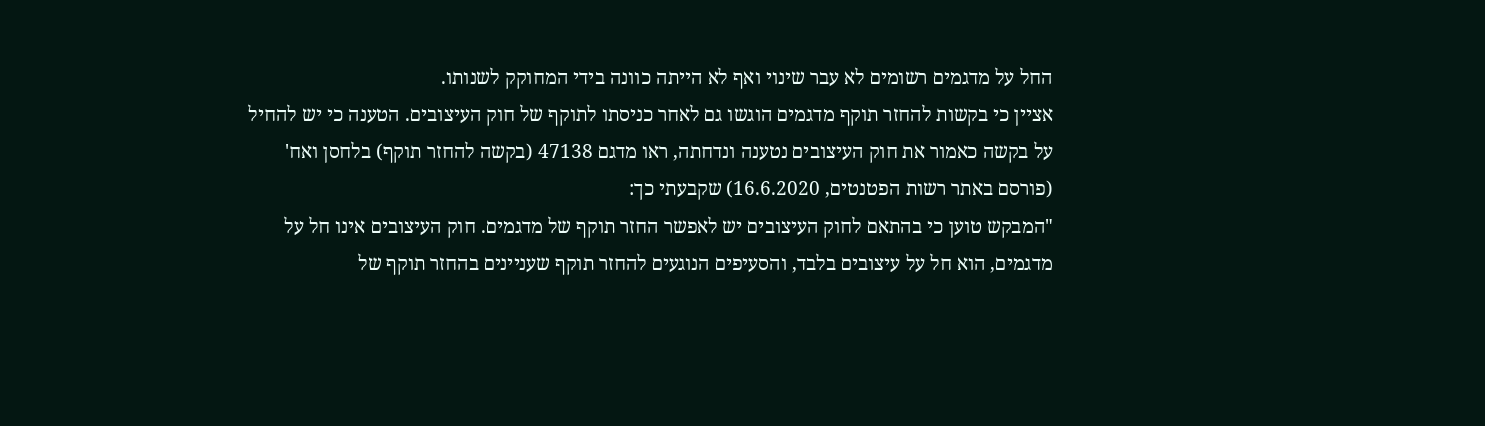החל על מדגמים רשומים לא עבר שינוי ואף לא הייתה כוונה בידי המחוקק לשנותו.
אציין כי בקשות להחזר תוקף מדגמים הוגשו גם לאחר כניסתו לתוקף של חוק העיצובים. הטענה כי יש להחיל על בקשה כאמור את חוק העיצובים נטענה ונדחתה, ראו מדגם 47138 (בקשה להחזר תוקף) בלחסן ואח' (פורסם באתר רשות הפטנטים, 16.6.2020) שקבעתי כך:
"המבקש טוען כי בהתאם לחוק העיצובים יש לאפשר החזר תוקף של מדגמים. חוק העיצובים אינו חל על מדגמים, הוא חל על עיצובים בלבד, והסעיפים הנוגעים להחזר תוקף שעניינים בהחזר תוקף של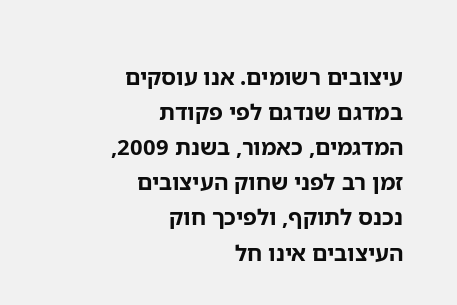עיצובים רשומים. אנו עוסקים במדגם שנדגם לפי פקודת המדגמים, כאמור, בשנת 2009, זמן רב לפני שחוק העיצובים נכנס לתוקף, ולפיכך חוק העיצובים אינו חל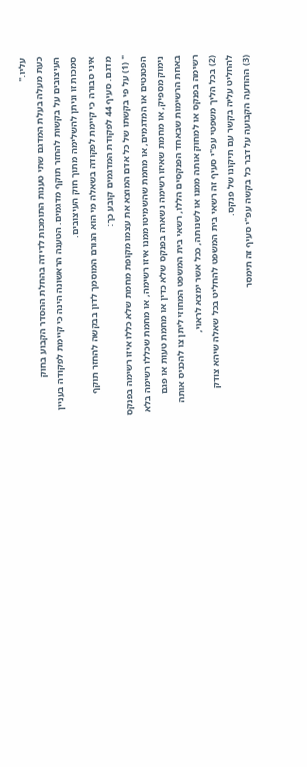עליו."
כעת מעלה בעלת המדגם שתי טענות התומכות לדידה בהחלת ההסדר הקבוע בחוק העיצובים על בקשות להחזר תוקף מדגמים. הטענה הראשונה הינה כי קיימת לפקודה בעניין סמכות זו וניתן להשלימה מתוך חוק העיצובים.
איני סבורה כי קיימת לפקודה בשאלה מי הוא הגורם המוסמך לדון בבקשה להחזר תוקף מדגם. סעיף 44 לפקודת המדגמים קובע כך:
" (1) על פי בקשתו של כל אדם המוצא את עצמו מקופת מחמת שלא כללו איזו רשימה בפנקס הפטנטים או המדגמים, או מחמת שהשמיטו ממנו איזו רשימה, או מחמת שכללו רשימה בלא נימוק מספיק, או מחמת שאיזו רשימה נשארה בפנקס שלא כדין או מחמת טעות או פגם באחת הרשימות שבאחד הפנקסים הללו, רשאי בית המשפט המחוזי ליתן צו להכניס אותה רשימה בפנקס או למחוק אותה ממנו או לשנותה, ככל אשר ימצא לראוי,
(2) בכל הליך משפטי עפ"י סעיף זה רשאי בית המשפט להחליט בכל שאלה שיהא צודק להחליט עליה בקשר עם תיקונו של פנקס.
(3) ההודעה הקבועה על דבר כל בקשה עפ"י סעיף זה תימסר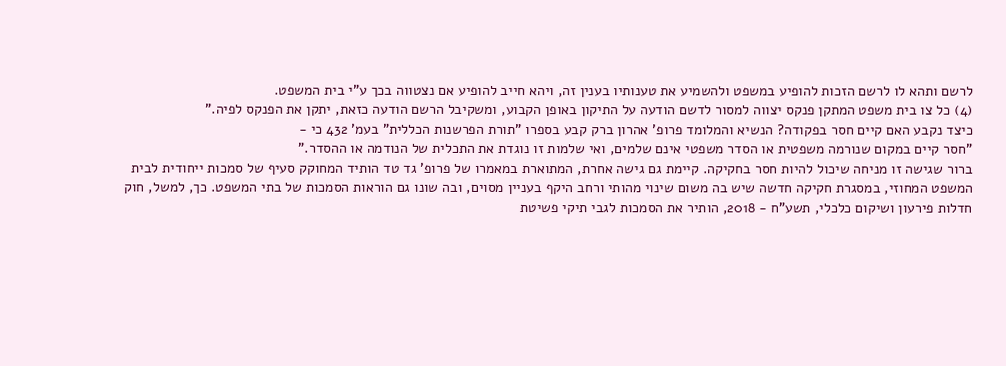לרשם ותהא לו לרשם הזכות להופיע במשפט ולהשמיע את טענותיו בענין זה, ויהא חייב להופיע אם נצטווה בכך ע"י בית המשפט.
(4) כל צו בית משפט המתקן פנקס יצווה למסור לדשם הודעה על התיקון באופן הקבוע, ומשקיבל הרשם הודעה כזאת, יתקן את הפנקס לפיה."
כיצד נקבע האם קיים חסר בפקודה? הנשיא והמלומד פרופ' אהרון ברק קבע בספרו "תורת הפרשנות הכללית" בעמ' 432 כי -
"חסר קיים במקום שנורמה משפטית או הסדר משפטי אינם שלמים, ואי שלמות זו נוגדת את התכלית של הנודמה או ההסדר."
ברור שגישה זו מניחה שיכול להיות חסר בחקיקה. קיימת גם גישה אחרת, המתוארת במאמרו של פרופ' גד טד הותיד המחוקק סעיף של סמכות ייחודית לבית המשפט המחוזי, במסגרת חקיקה חדשה שיש בה משום שינוי מהותי ורחב היקף בעניין מסוים, ובה שונו גם הוראות הסמכות של בתי המשפט. כך, למשל, חוק חדלות פירעון ושיקום כלכלי, תשע"ח - 2018, הותיר את הסמכות לגבי תיקי פשיטת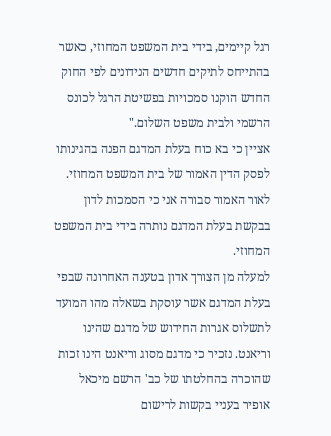רגל קיימים, בידי בית המשפט המחוזי, כאשר בהתייחס לתיקים חדשים הנידונים לפי החוק החדש הוקנו סמכויות בפשיטת הרגל לכונס הרשמי ולבית משפט השלום."
אציין כי בא כוח בעלת המדגם הפנה בהגינותו לפסק הדין האמור של בית המשפט המחוזי.
לאור האמור סבורה אני כי הסמכות לדון בבקשת בעלת המדגם נותרה בידי בית המשפט המחוזי.
למעלה מן הצורך אדון בטענה האחרונה שבפי בעלת המדגם אשר עוסקת בשאלה מהו המועד לתשלוס אגרות החידוש של מדגם שהינו וריאנט. נזכיר כי מדגם מסוג וריאנט הינו זכות שהוכרה בהחלטתו של כב' הרשם מיכאל אופיר בעניי בקשות לרישום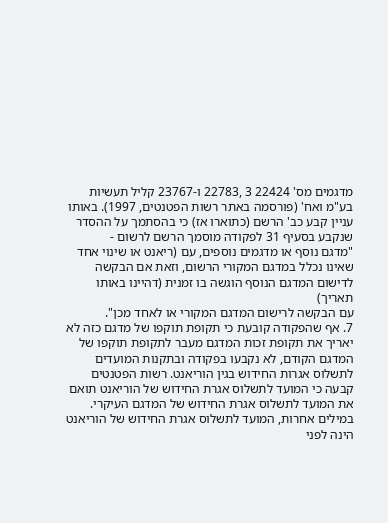מדגמים מס' 22424 3 ,22783 ו-23767 קליל תעשיות בע"מ ואח' (פורסמה באתר רשות הפטנטים, 1997). באותו עניין קבע כב' הרשם (כתוארו אז) כי בהסתמך על ההסדר שנקבע בסעיף 31 לפקודה מוסמך הרשם לרשום -
"מדגם נוסף או מדגמים נוספים, עם (ריאנט או שינוי אחד שאינו נכלל במדגם המקורי הרשום, וזאת אם הבקשה לדישום המדגם הנוסף הוגשה בו זמנית (דהיינו באותו תאריך)
עם הבקשה לרישום המדגם המקורי או לאחד מכן".
7. אף שהפקודה קובעת כי תקופת תוקפו של מדגם כזה לא יאריך את תקופת זכות המדגם מעבר לתקופת תוקפו של המדגם הקודם, לא נקבעו בפקודה ובתקנות המועדים לתשלוס אגרות החידוש בגין הוריאנט. רשות הפטנטים קבעה כי המועד לתשלוס אגרת החידוש של הוריאנט תואם את המועד לתשלוס אגרת החידוש של המדגם העיקרי. במילים אחרות, המועד לתשלוס אגרת החידוש של הוריאנט הינה לפני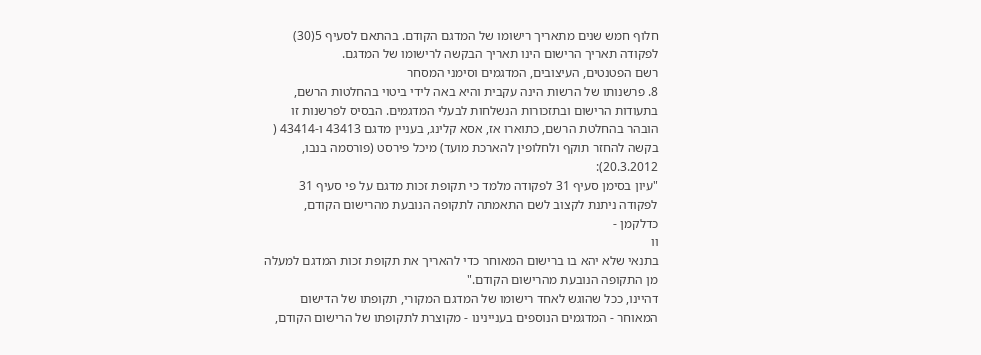חלוף חמש שנים מתאריך רישומו של המדגם הקודם. בהתאם לסעיף 5(30) לפקודה תאריך הרישום הינו תאריך הבקשה לרישומו של המדגם.
רשם הפטנטים, העיצובים, המדגמים וסימני המסחר
8. פרשנותו של הרשות הינה עקבית והיא באה לידי ביטוי בהחלטות הרשם, בתעודות הרישום ובתזכורות הנשלחות לבעלי המדגמים. הבסיס לפרשנות זו הובהר בהחלטת הרשם, כתוארו אז, אסא קלינג, בעניין מדגם 43413 ו-43414 ( בקשה להחזר תוקף ולחלופין להארכת מועד) מיכל פירסט (פורסמה בנבו, 20.3.2012):
"עיון בסימן סעיף 31 לפקודה מלמד כי תקופת זכות מדגם על פי סעיף 31 לפקודה ניתנת לקצוב לשם התאמתה לתקופה הנובעת מהרישום הקודם, כדלקמן -
וו
בתנאי שלא יהא בו ברישום המאוחר כדי להאריך את תקופת זכות המדגם למעלה מן התקופה הנובעת מהרישום הקודם."
דהיינו, ככל שהוגש לאחד רישומו של המדגם המקורי, תקופתו של הדישום המאוחר - המדגמים הנוספים בעניינינו - מקוצרת לתקופתו של הרישום הקודם,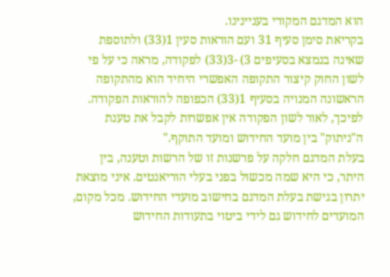הוא המדגם המקורי בעניינינו.
בקריאת סימן סעיף 31 ועם הוראות סעין 1(33) ולתוספת שאינה בנמצא בסעיפים 3) -3(33) לפקודה, מראה כי על פי לשון החוק קיצור התקופה האפשרי היחיד הוא מהתקופה הראשונה המנויה בסעיף 1(33) הכפופה להוראות הפקודה. לפיכך, לאור לשון הפקודה אין אפשרות לקבל את טענת ה"ניתוק" בין מועד החידוש ומועד התוקף."
בעלת המדגם חלקה על פרשנות זו של הרשות וטענה, בין היתר, כי היא שמה מכשול בפני בעלי הוריאנטים. איני מוצאת יתרון בגישת בעלת המדגם בחישוב מועדי החידוש. מכל מקום, המועדים לחידוש גם לידי ביטוי בתעודות החידוש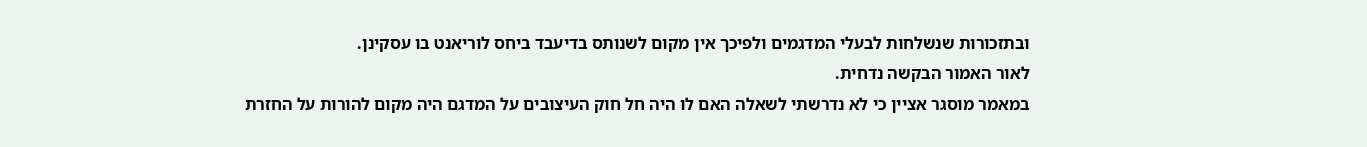ובתזכורות שנשלחות לבעלי המדגמים ולפיכך אין מקום לשנותס בדיעבד ביחס לוריאנט בו עסקינן.
לאור האמור הבקשה נדחית.
במאמר מוסגר אציין כי לא נדרשתי לשאלה האם לו היה חל חוק העיצובים על המדגם היה מקום להורות על החזרת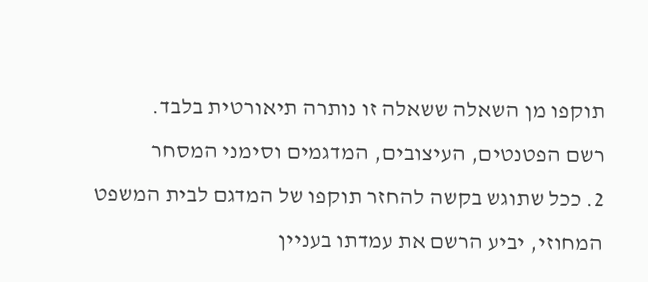תוקפו מן השאלה ששאלה זו נותרה תיאורטית בלבד.
רשם הפטנטים, העיצובים, המדגמים וסימני המסחר
2. ככל שתוגש בקשה להחזר תוקפו של המדגם לבית המשפט המחוזי, יביע הרשם את עמדתו בעניין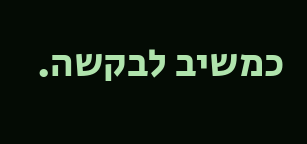כמשיב לבקשה.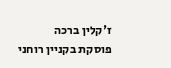ז'קלין ברכה
פוסקת בקניין רוחני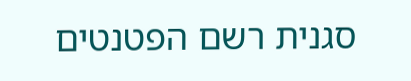סגנית רשם הפטנטים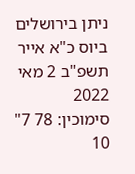ניתן בירושלים ביוס כ"א אייר תשפ"ב 2 מאי 2022
סימוכין: 78 7"
10